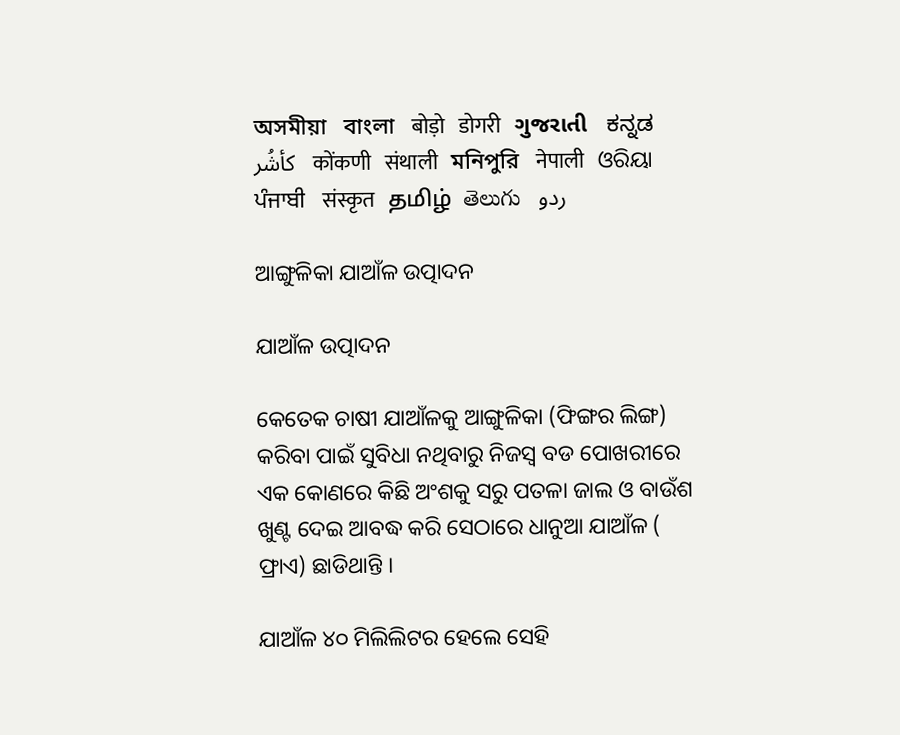অসমীয়া   বাংলা   बोड़ो   डोगरी   ગુજરાતી   ಕನ್ನಡ   كأشُر   कोंकणी   संथाली   মনিপুরি   नेपाली   ଓରିୟା   ਪੰਜਾਬੀ   संस्कृत   தமிழ்  తెలుగు   ردو

ଆଙ୍ଗୁଳିକା ଯାଆଁଳ ଉତ୍ପାଦନ

ଯାଆଁଳ ଉତ୍ପାଦନ

କେତେକ ଚାଷୀ ଯାଆଁଳକୁ ଆଙ୍ଗୁଳିକା (ଫିଙ୍ଗର ଲିଙ୍ଗ) କରିବା ପାଇଁ ସୁବିଧା ନଥିବାରୁ ନିଜସ୍ଵ ବଡ ପୋଖରୀରେ ଏକ କୋଣରେ କିଛି ଅଂଶକୁ ସରୁ ପତଳା ଜାଲ ଓ ବାଉଁଶ ଖୁଣ୍ଟ ଦେଇ ଆବଦ୍ଧ କରି ସେଠାରେ ଧାନୁଆ ଯାଆଁଳ ( ଫ୍ରାଏ) ଛାଡିଥାନ୍ତି ।

ଯାଆଁଳ ୪୦ ମିଲିଲିଟର ହେଲେ ସେହି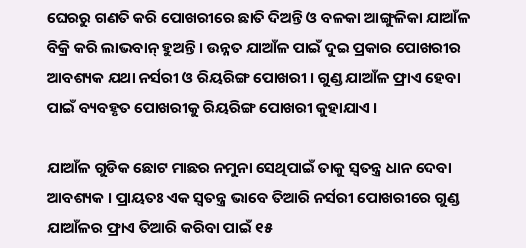ଘେରରୁ ଗଣତି କରି ପୋଖରୀରେ ଛାତି ଦିଅନ୍ତି ଓ ବଳକା ଆଙ୍ଗୁଳିକା ଯାଆଁଳ ବିକ୍ରି କରି ଲାଭବାନ୍ ହୁଅନ୍ତି । ଉନ୍ନତ ଯାଆଁଳ ପାଇଁ ଦୁଇ ପ୍ରକାର ପୋଖରୀର ଆବଶ୍ୟକ ଯଥା ନର୍ସରୀ ଓ ରିୟରିଙ୍ଗ ପୋଖରୀ । ଗୁଣ୍ଡ ଯାଆଁଳ ଫ୍ରାଏ ହେବା ପାଇଁ ବ୍ୟବହୃତ ପୋଖରୀକୁ ରିୟରିଙ୍ଗ ପୋଖରୀ କୁହାଯାଏ ।

ଯାଆଁଳ ଗୁଡିକ ଛୋଟ ମାଛର ନମୁନା ସେଥିପାଇଁ ତାକୁ ସ୍ଵତନ୍ତ୍ର ଧାନ ଦେବା ଆବଶ୍ୟକ । ପ୍ରାୟତଃ ଏକ ସ୍ଵତନ୍ତ୍ର ଭାବେ ତିଆରି ନର୍ସରୀ ପୋଖରୀରେ ଗୁଣ୍ଡ ଯାଆଁଳର ଫ୍ରାଏ ତିଆରି କରିବା ପାଇଁ ୧୫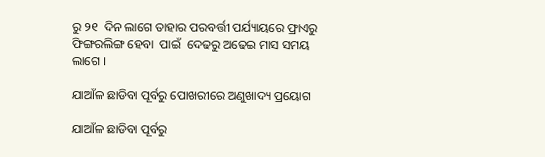ରୁ ୨୧  ଦିନ ଲାଗେ ତାହାର ପରବର୍ତ୍ତୀ ପର୍ଯ୍ୟାୟରେ ଫ୍ରାଏରୁ ଫିଙ୍ଗରଲିଙ୍ଗ ହେବା  ପାଇଁ  ଦେଢରୁ ଅଢେଇ ମାସ ସମୟ ଲାଗେ ।

ଯାଆଁଳ ଛାଡିବା ପୂର୍ବରୁ ପୋଖରୀରେ ଅଣୁଖାଦ୍ୟ ପ୍ରୟୋଗ

ଯାଆଁଳ ଛାଡିବା ପୂର୍ବରୁ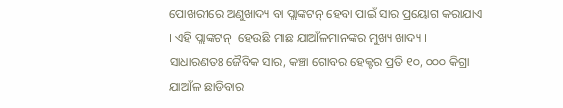ପୋଖରୀରେ ଅଣୁଖାଦ୍ୟ ବା ପ୍ଲାଙ୍କଟନ୍ ହେବା ପାଇଁ ସାର ପ୍ରୟୋଗ କରାଯାଏ । ଏହି ପ୍ଲାଙ୍କଟନ୍  ହେଉଛି ମାଛ ଯାଆଁଳମାନଙ୍କର ମୁଖ୍ୟ ଖାଦ୍ୟ । ସାଧାରଣତଃ ଜୈବିକ ସାର, କଞ୍ଚା ଗୋବର ହେକ୍ଟର ପ୍ରତି ୧୦, ୦୦୦ କିଗ୍ରା ଯାଆଁଳ ଛାଡିବାର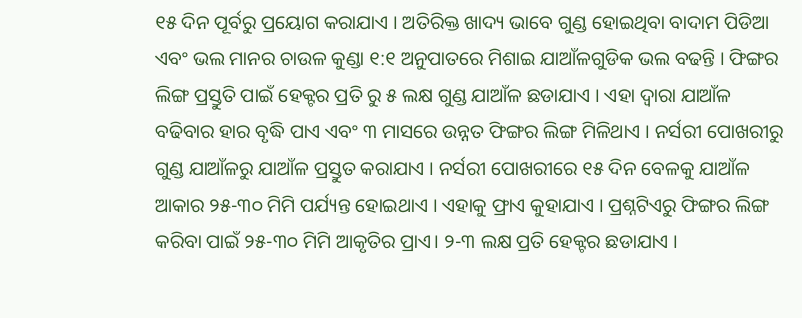୧୫ ଦିନ ପୂର୍ବରୁ ପ୍ରୟୋଗ କରାଯାଏ । ଅତିରିକ୍ତ ଖାଦ୍ୟ ଭାବେ ଗୁଣ୍ଡ ହୋଇଥିବା ବାଦାମ ପିଡିଆ  ଏବଂ ଭଲ ମାନର ଚାଉଳ କୁଣ୍ଡା ୧:୧ ଅନୁପାତରେ ମିଶାଇ ଯାଆଁଳଗୁଡିକ ଭଲ ବଢନ୍ତି । ଫିଙ୍ଗର ଲିଙ୍ଗ ପ୍ରସ୍ତୁତି ପାଇଁ ହେକ୍ଟର ପ୍ରତି ରୁ ୫ ଲକ୍ଷ ଗୁଣ୍ଡ ଯାଆଁଳ ଛଡାଯାଏ । ଏହା ଦ୍ଵାରା ଯାଆଁଳ ବଢିବାର ହାର ବୃଦ୍ଧି ପାଏ ଏବଂ ୩ ମାସରେ ଉନ୍ନତ ଫିଙ୍ଗର ଲିଙ୍ଗ ମିଳିଥାଏ । ନର୍ସରୀ ପୋଖରୀରୁ ଗୁଣ୍ଡ ଯାଆଁଳରୁ ଯାଆଁଳ ପ୍ରସ୍ତୁତ କରାଯାଏ । ନର୍ସରୀ ପୋଖରୀରେ ୧୫ ଦିନ ବେଳକୁ ଯାଆଁଳ ଆକାର ୨୫-୩୦ ମିମି ପର୍ଯ୍ୟନ୍ତ ହୋଇଥାଏ । ଏହାକୁ ଫ୍ରାଏ କୁହାଯାଏ । ପ୍ରଶ୍ନଟିଏରୁ ଫିଙ୍ଗର ଲିଙ୍ଗ କରିବା ପାଇଁ ୨୫-୩୦ ମିମି ଆକୃତିର ପ୍ରାଏ। ୨-୩ ଲକ୍ଷ ପ୍ରତି ହେକ୍ଟର ଛଡାଯାଏ ।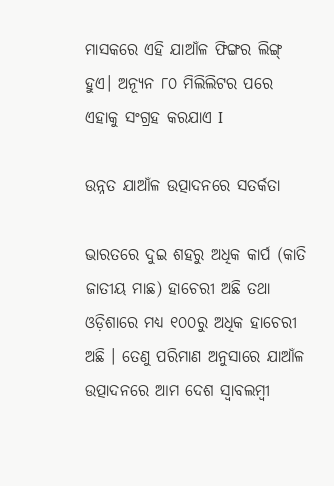ମାସକରେ ଏହି ଯାଆଁଳ ଫିଙ୍ଗର ଲିଙ୍ଗ୍ ହୁଏ। ଅନ୍ୟୂନ ୮୦ ମିଲିଲିଟର ପରେ ଏହାକୁ ସଂଗ୍ରହ କରଯାଏ I

ଉନ୍ନତ ଯାଆଁଳ ଉତ୍ପାଦନରେ ସତର୍କତା

ଭାରତରେ ଦୁଇ ଶହରୁ ଅଧିକ କାର୍ପ (କାତି ଜାତୀୟ ମାଛ) ହାଚେରୀ ଅଛି ତଥା ଓଡ଼ିଶାରେ ମଧ୍ୟ ୧୦୦ରୁ ଅଧିକ ହାଚେରୀ ଅଛି । ତେଣୁ ପରିମାଣ ଅନୁସାରେ ଯାଆଁଳ ଉତ୍ପାଦନରେ ଆମ ଦେଶ ସ୍ଵାବଲମ୍ବୀ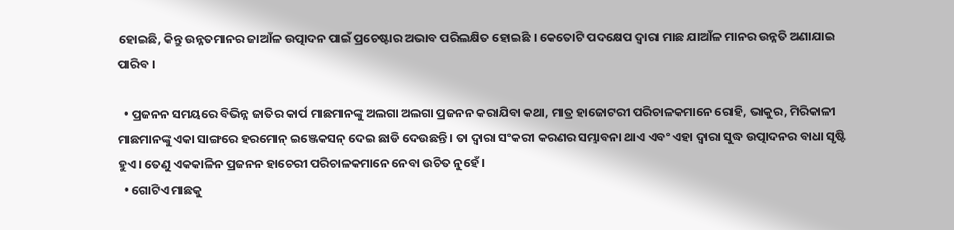ହୋଇଛି, କିନ୍ତୁ ଉନ୍ନତମାନର ଜାଆଁଳ ଉତ୍ପାଦନ ପାଇଁ ପ୍ରଚେଷ୍ଟାର ଅଭାବ ପରିଲକ୍ଷିତ ହୋଇଛି । କେତୋଟି ପଦକ୍ଷେପ ଦ୍ଵାରା ମାଛ ଯାଆଁଳ ମାନର ଉନ୍ନତି ଅଣାଯାଇ ପାରିବ ।

  • ପ୍ରଜନନ ସମୟରେ ବିଭିନ୍ନ ଜାତିର କାର୍ପ ମାଛମାନଙ୍କୁ ଅଲଗା ଅଲଗା ପ୍ରଜନନ କରାଯିବା କଥା, ମାତ୍ର ହାଜୋଟରୀ ପରିଚାଳକମାନେ ରୋହି, ଭାକୁର, ମିରିକାଳୀ ମାଛମାନଙ୍କୁ ଏକା ସାଙ୍ଗରେ ହରମୋନ୍ ଇଞ୍ଜେକସନ୍ ଦେଇ ଛାଡି ଦେଉଛନ୍ତି । ତା ଦ୍ଵାରା ସଂକରୀ କରଣର ସମ୍ଭାବନା ଥାଏ ଏବଂ ଏହା ଦ୍ଵାରା ସୁଦ୍ଧ ଉତ୍ପାଦନର ବାଧା ସୃଷ୍ଟି ହୁଏ । ତେଣୁ ଏକକାଳିନ ପ୍ରଜନନ ହାଚେରୀ ପରିଚାଳକମାନେ ନେବା ଉଚିତ ନୁହେଁ ।
  • ଗୋଟିଏ ମାଛକୁ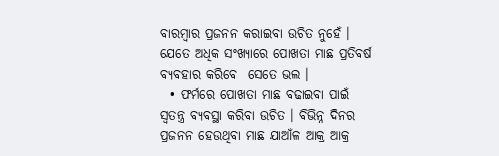ବାରମ୍ବାର ପ୍ରଜନନ କରାଇବା ଉଚିତ ନୁହେଁ । ଯେତେ ଅଧିକ ସଂଖ୍ୟାରେ ପୋଖତା ମାଛ ପ୍ରତିବର୍ଷ ବ୍ୟବହାର କରିବେ  ସେତେ ଭଲ ।
  • ଫର୍ମରେ ପୋଖତା ମାଛ ବଢାଇବା ପାଇଁ ସ୍ଵତନ୍ତ୍ର ବ୍ୟବସ୍ଥା କରିବା ଉଚିତ । ବିଭିନ୍ନ ଦିନର ପ୍ରଜନନ ହେଉଥିବା ମାଛ ଯାଆଁଳ ଆକ୍ର ଆକ୍ର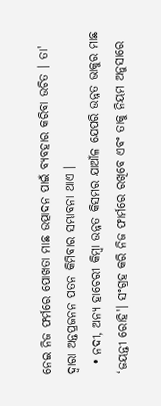ନେଇ ନିଜ ଫର୍ମରେ ପୋଖତା ମାଛ ଉତ୍ପାଦନ ପାଇଁ ବ୍ୟବହାର କରିବା ଉଚିତ । ତା' ଦ୍ଵାରା ଅନ୍ତପ୍ରଜନନ ପତନ କିମିବାର ସମ୍ଭାବନା ଥାଏ ।
  • ନଦୀ, ଅନ୍ୟ ହାଚେରୀ କିମ୍ବା ଉନ୍ନତ କିସମର ଯାଆଁଳ ଯେପରି ଉନ୍ନତ ଭାକୁର ମାଛ ‘ଜୟନ୍ତୀ ରୋହି'। ସଂଗ୍ରହ କରି ନିଜ ଫାର୍ମରେ ରଖିବେ ଏବଂ ତାକୁ ନିୟମ ଅନୁସାରେ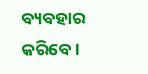ବ୍ୟବହାର କରିବେ ।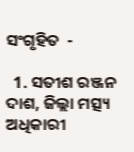ସଂଗୃହିତ  -

  1. ସତୀଶ ରଞ୍ଜନ ଦାଶ, ଜିଲ୍ଲା ମତ୍ସ୍ୟ ଅଧିକାରୀ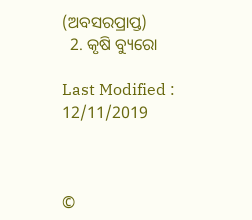(ଅବସରପ୍ରାପ୍ତ)
  2. କୃଷି ବ୍ୟୁରୋ

Last Modified : 12/11/2019



©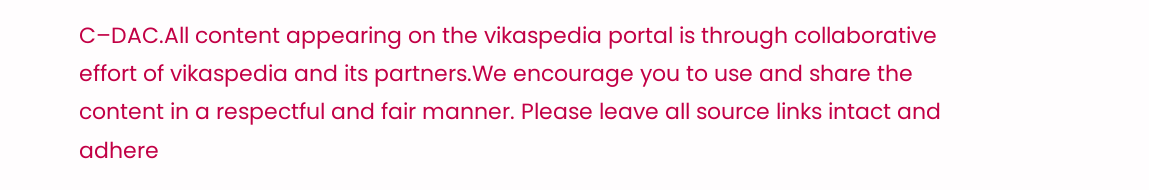C–DAC.All content appearing on the vikaspedia portal is through collaborative effort of vikaspedia and its partners.We encourage you to use and share the content in a respectful and fair manner. Please leave all source links intact and adhere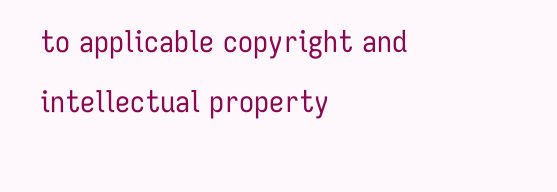to applicable copyright and intellectual property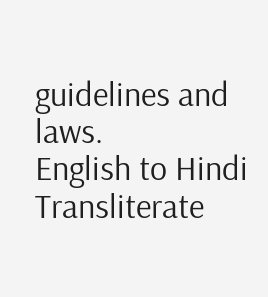guidelines and laws.
English to Hindi Transliterate